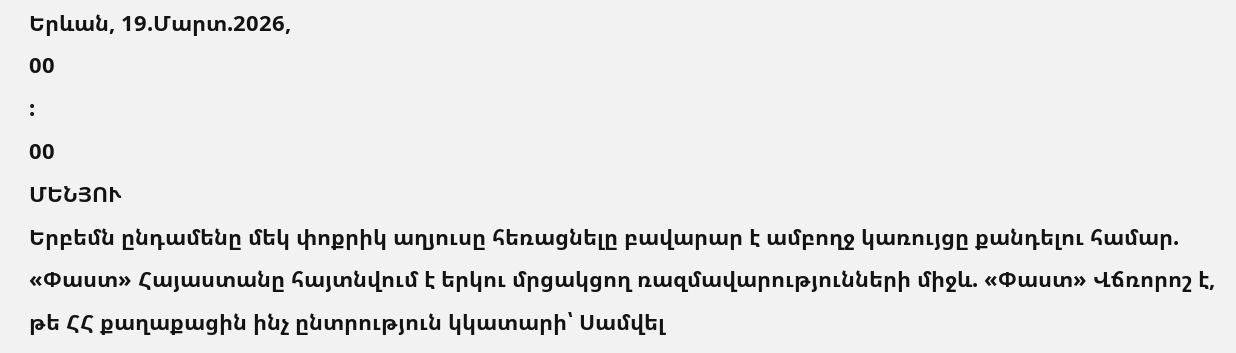Երևան, 19.Մարտ.2026,
00
:
00
ՄԵՆՅՈՒ
Երբեմն ընդամենը մեկ փոքրիկ աղյուսը հեռացնելը բավարար է ամբողջ կառույցը քանդելու համար. «Փաստ» Հայաստանը հայտնվում է երկու մրցակցող ռազմավարությունների միջև. «Փաստ» Վճռորոշ է, թե ՀՀ քաղաքացին ինչ ընտրություն կկատարի՝ Սամվել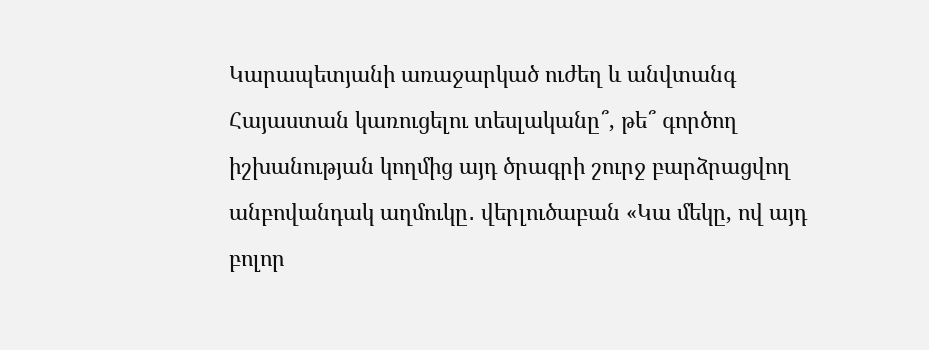Կարապետյանի առաջարկած ուժեղ և անվտանգ Հայաստան կառուցելու տեսլականը՞, թե՞ գործող իշխանության կողմից այդ ծրագրի շուրջ բարձրացվող անբովանդակ աղմուկը․ վերլուծաբան «Կա մեկը, ով այդ բոլոր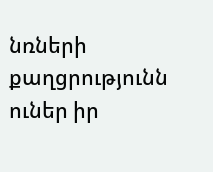նռների քաղցրությունն ուներ իր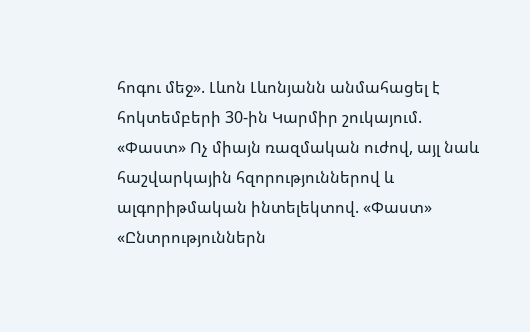հոգու մեջ». Լևոն Լևոնյանն անմահացել է հոկտեմբերի 30-ին Կարմիր շուկայում. «Փաստ» Ոչ միայն ռազմական ուժով, այլ նաև հաշվարկային հզորություններով և ալգորիթմական ինտելեկտով. «Փաստ» «Ընտրություններն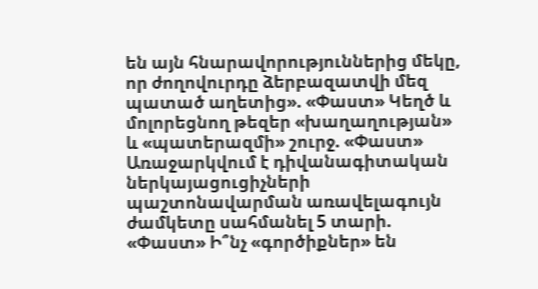են այն հնարավորություններից մեկը, որ ժողովուրդը ձերբազատվի մեզ պատած աղետից». «Փաստ» Կեղծ և մոլորեցնող թեզեր «խաղաղության» և «պատերազմի» շուրջ. «Փաստ» Առաջարկվում է դիվանագիտական ներկայացուցիչների պաշտոնավարման առավելագույն ժամկետը սահմանել 5 տարի. «Փաստ» Ի՞նչ «գործիքներ» են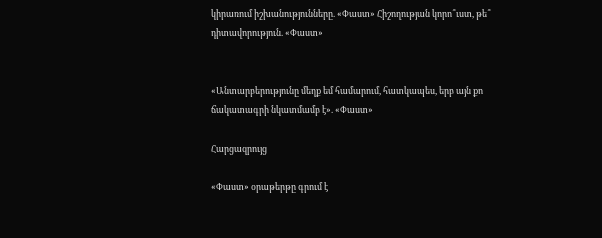կիրառում իշխանությունները. «Փաստ» Հիշողության կորո՞ւստ, թե՞ դիտավորություն. «Փաստ»


«Անտարբերությունը մեղք եմ համարում, հատկապես, երբ այն քո ճակատագրի նկատմամբ է». «Փաստ»

Հարցազրույց

«Փաստ» օրաթերթը գրում է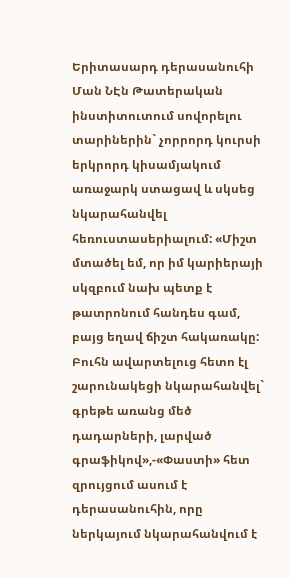Երիտասարդ դերասանուհի Ման ՆԷն Թատերական ինստիտուտում սովորելու տարիներին` չորրորդ կուրսի երկրորդ կիսամյակում առաջարկ ստացավ և սկսեց նկարահանվել հեռուստասերիալում: «Միշտ մտածել եմ, որ իմ կարիերայի սկզբում նախ պետք է թատրոնում հանդես գամ, բայց եղավ ճիշտ հակառակը: Բուհն ավարտելուց հետո էլ շարունակեցի նկարահանվել` գրեթե առանց մեծ դադարների, լարված գրաֆիկով»,-«Փաստի» հետ զրույցում ասում է դերասանուհին, որը ներկայում նկարահանվում է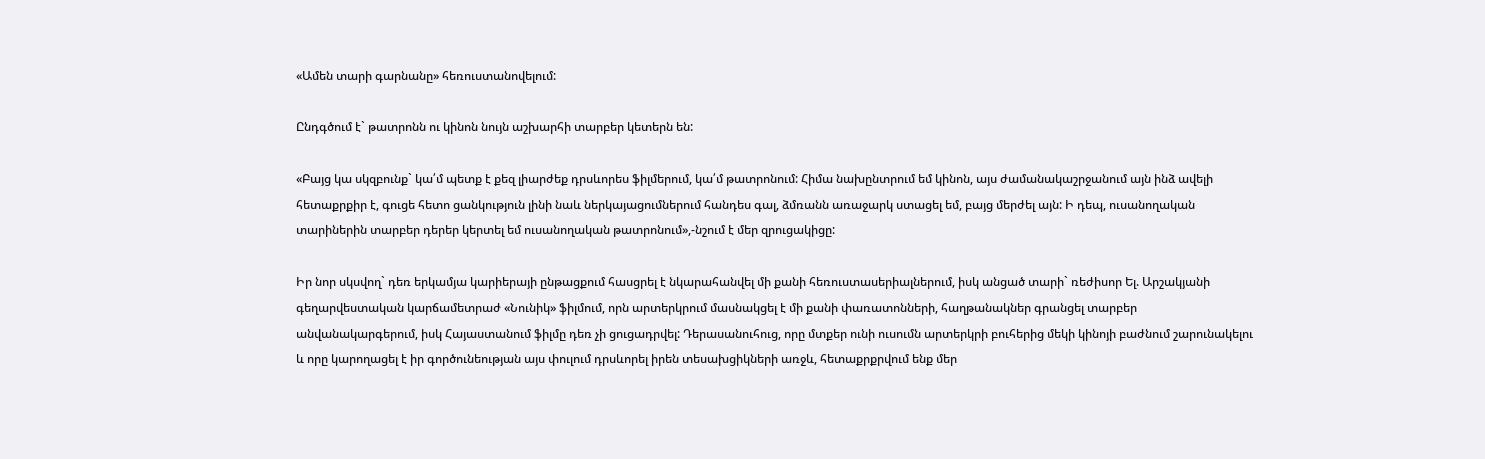«Ամեն տարի գարնանը» հեռուստանովելում:

Ընդգծում է` թատրոնն ու կինոն նույն աշխարհի տարբեր կետերն են:

«Բայց կա սկզբունք` կա՛մ պետք է քեզ լիարժեք դրսևորես ֆիլմերում, կա՛մ թատրոնում: Հիմա նախընտրում եմ կինոն, այս ժամանակաշրջանում այն ինձ ավելի հետաքրքիր է, գուցե հետո ցանկություն լինի նաև ներկայացումներում հանդես գալ, ձմռանն առաջարկ ստացել եմ, բայց մերժել այն: Ի դեպ, ուսանողական տարիներին տարբեր դերեր կերտել եմ ուսանողական թատրոնում»,-նշում է մեր զրուցակիցը:

Իր նոր սկսվող` դեռ երկամյա կարիերայի ընթացքում հասցրել է նկարահանվել մի քանի հեռուստասերիալներում, իսկ անցած տարի` ռեժիսոր Ել. Արշակյանի գեղարվեստական կարճամետրաժ «Նունիկ» ֆիլմում, որն արտերկրում մասնակցել է մի քանի փառատոնների, հաղթանակներ գրանցել տարբեր անվանակարգերում, իսկ Հայաստանում ֆիլմը դեռ չի ցուցադրվել: Դերասանուհուց, որը մտքեր ունի ուսումն արտերկրի բուհերից մեկի կինոյի բաժնում շարունակելու և որը կարողացել է իր գործունեության այս փուլում դրսևորել իրեն տեսախցիկների առջև, հետաքրքրվում ենք մեր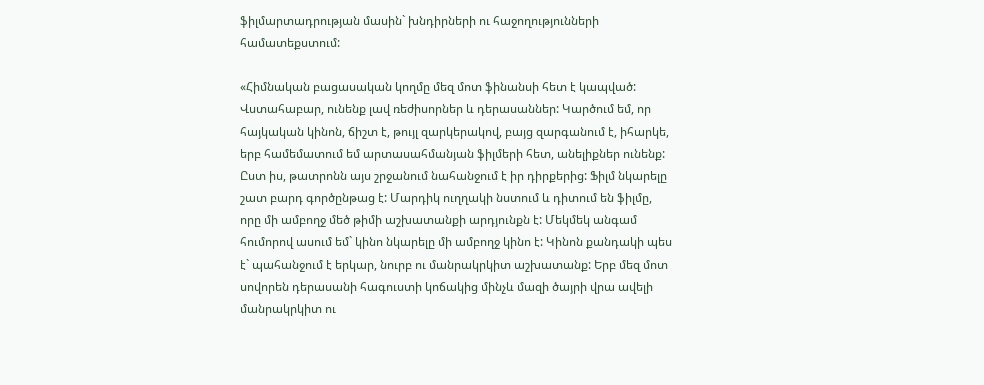ֆիլմարտադրության մասին` խնդիրների ու հաջողությունների համատեքստում:

«Հիմնական բացասական կողմը մեզ մոտ ֆինանսի հետ է կապված: Վստահաբար, ունենք լավ ռեժիսորներ և դերասաններ: Կարծում եմ, որ հայկական կինոն, ճիշտ է, թույլ զարկերակով, բայց զարգանում է, իհարկե, երբ համեմատում եմ արտասահմանյան ֆիլմերի հետ, անելիքներ ունենք: Ըստ իս, թատրոնն այս շրջանում նահանջում է իր դիրքերից: Ֆիլմ նկարելը շատ բարդ գործընթաց է: Մարդիկ ուղղակի նստում և դիտում են ֆիլմը, որը մի ամբողջ մեծ թիմի աշխատանքի արդյունքն է: Մեկմեկ անգամ հումորով ասում եմ` կինո նկարելը մի ամբողջ կինո է: Կինոն քանդակի պես է` պահանջում է երկար, նուրբ ու մանրակրկիտ աշխատանք: Երբ մեզ մոտ սովորեն դերասանի հագուստի կոճակից մինչև մազի ծայրի վրա ավելի մանրակրկիտ ու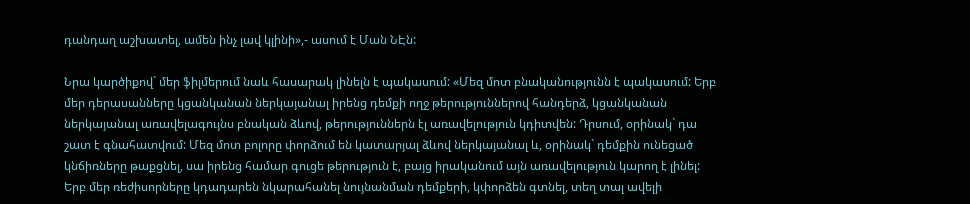դանդաղ աշխատել, ամեն ինչ լավ կլինի»,- ասում է Ման ՆԷն:

Նրա կարծիքով` մեր ֆիլմերում նաև հասարակ լինելն է պակասում: «Մեզ մոտ բնականությունն է պակասում: Երբ մեր դերասանները կցանկանան ներկայանալ իրենց դեմքի ողջ թերություններով հանդերձ, կցանկանան ներկայանալ առավելագույնս բնական ձևով, թերություններն էլ առավելություն կդիտվեն: Դրսում, օրինակ` դա շատ է գնահատվում: Մեզ մոտ բոլորը փորձում են կատարյալ ձևով ներկայանալ և, օրինակ` դեմքին ունեցած կնճիռները թաքցնել, սա իրենց համար գուցե թերություն է, բայց իրականում այն առավելություն կարող է լինել: Երբ մեր ռեժիսորները կդադարեն նկարահանել նույնանման դեմքերի, կփորձեն գտնել, տեղ տալ ավելի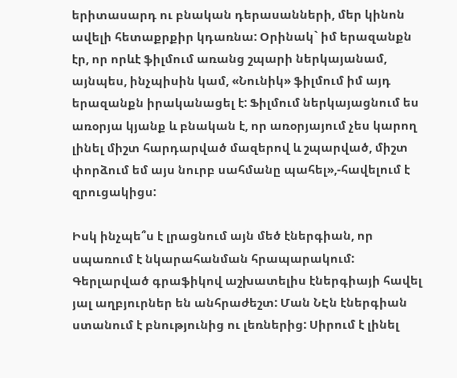երիտասարդ ու բնական դերասանների, մեր կինոն ավելի հետաքրքիր կդառնա: Օրինակ` իմ երազանքն էր, որ որևէ ֆիլմում առանց շպարի ներկայանամ, այնպես, ինչպիսին կամ, «Նունիկ» ֆիլմում իմ այդ երազանքն իրականացել է: Ֆիլմում ներկայացնում ես առօրյա կյանք և բնական է, որ առօրյայում չես կարող լինել միշտ հարդարված մազերով և շպարված, միշտ փորձում եմ այս նուրբ սահմանը պահել»,-հավելում է զրուցակիցս:

Իսկ ինչպե՞ս է լրացնում այն մեծ էներգիան, որ սպառում է նկարահանման հրապարակում: Գերլարված գրաֆիկով աշխատելիս էներգիայի հավել յալ աղբյուրներ են անհրաժեշտ: Ման ՆԷն էներգիան ստանում է բնությունից ու լեռներից: Սիրում է լինել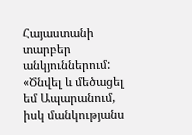Հայաստանի տարբեր անկյուններում: «Ծնվել և մեծացել եմ Ապարանում, իսկ մանկությանս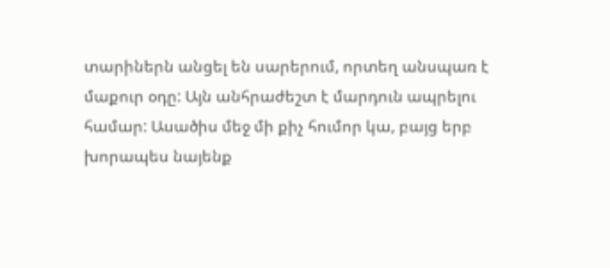տարիներն անցել են սարերում, որտեղ անսպառ է մաքուր օդը: Այն անհրաժեշտ է մարդուն ապրելու համար: Ասածիս մեջ մի քիչ հումոր կա, բայց երբ խորապես նայենք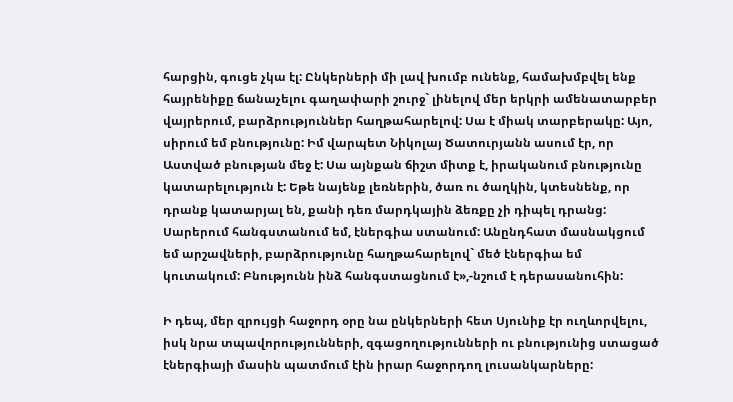հարցին, գուցե չկա էլ: Ընկերների մի լավ խումբ ունենք, համախմբվել ենք հայրենիքը ճանաչելու գաղափարի շուրջ` լինելով մեր երկրի ամենատարբեր վայրերում, բարձրություններ հաղթահարելով: Սա է միակ տարբերակը: Այո, սիրում եմ բնությունը: Իմ վարպետ Նիկոլայ Ծատուրյանն ասում էր, որ Աստված բնության մեջ է: Սա այնքան ճիշտ միտք է, իրականում բնությունը կատարելություն է: Եթե նայենք լեռներին, ծառ ու ծաղկին, կտեսնենք, որ դրանք կատարյալ են, քանի դեռ մարդկային ձեռքը չի դիպել դրանց: Սարերում հանգստանում եմ, էներգիա ստանում: Անընդհատ մասնակցում եմ արշավների, բարձրությունը հաղթահարելով` մեծ էներգիա եմ կուտակում: Բնությունն ինձ հանգստացնում է»,-նշում է դերասանուհին:

Ի դեպ, մեր զրույցի հաջորդ օրը նա ընկերների հետ Սյունիք էր ուղևորվելու, իսկ նրա տպավորությունների, զգացողությունների ու բնությունից ստացած էներգիայի մասին պատմում էին իրար հաջորդող լուսանկարները: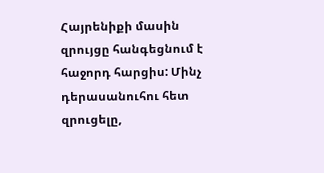Հայրենիքի մասին զրույցը հանգեցնում է հաջորդ հարցիս: Մինչ դերասանուհու հետ զրուցելը,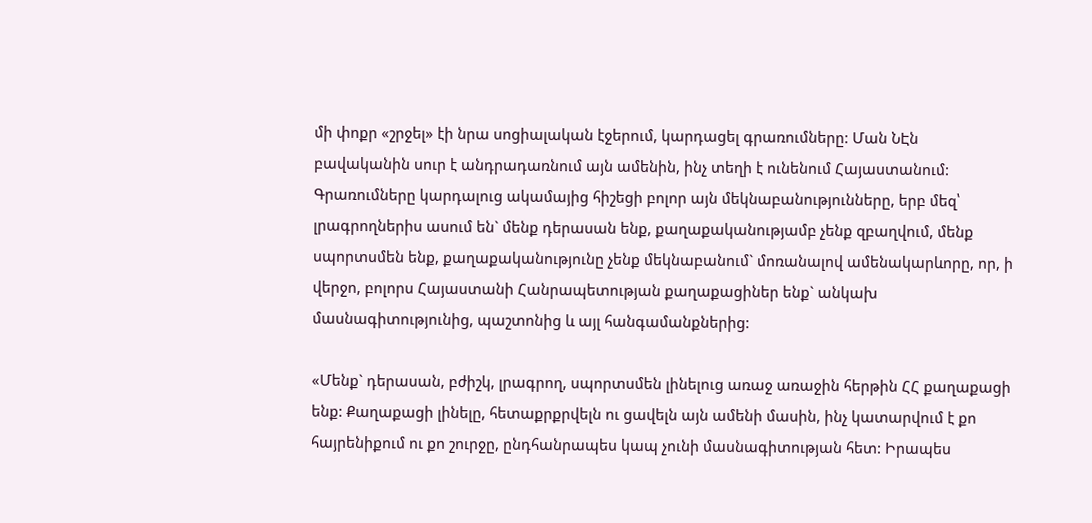մի փոքր «շրջել» էի նրա սոցիալական էջերում, կարդացել գրառումները: Ման ՆԷն բավականին սուր է անդրադառնում այն ամենին, ինչ տեղի է ունենում Հայաստանում: Գրառումները կարդալուց ակամայից հիշեցի բոլոր այն մեկնաբանությունները, երբ մեզ՝ լրագրողներիս ասում են` մենք դերասան ենք, քաղաքականությամբ չենք զբաղվում, մենք սպորտսմեն ենք, քաղաքականությունը չենք մեկնաբանում` մոռանալով ամենակարևորը, որ, ի վերջո, բոլորս Հայաստանի Հանրապետության քաղաքացիներ ենք` անկախ մասնագիտությունից, պաշտոնից և այլ հանգամանքներից:

«Մենք` դերասան, բժիշկ, լրագրող, սպորտսմեն լինելուց առաջ առաջին հերթին ՀՀ քաղաքացի ենք: Քաղաքացի լինելը, հետաքրքրվելն ու ցավելն այն ամենի մասին, ինչ կատարվում է քո հայրենիքում ու քո շուրջը, ընդհանրապես կապ չունի մասնագիտության հետ: Իրապես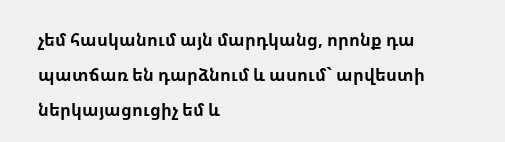չեմ հասկանում այն մարդկանց, որոնք դա պատճառ են դարձնում և ասում` արվեստի ներկայացուցիչ եմ և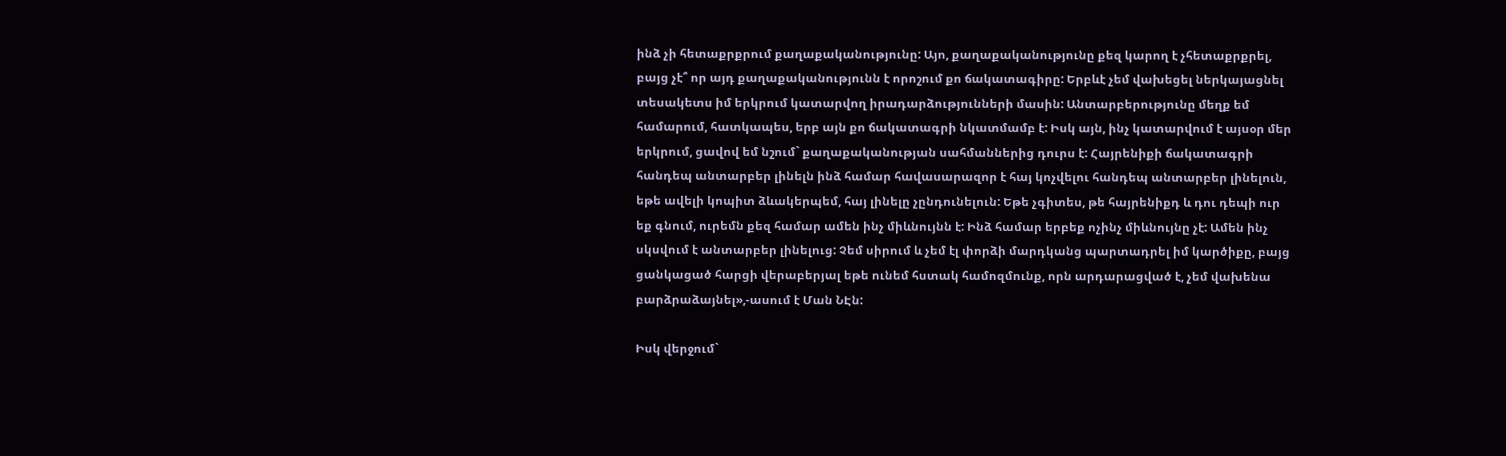ինձ չի հետաքրքրում քաղաքականությունը: Այո, քաղաքականությունը քեզ կարող է չհետաքրքրել, բայց չէ՞ որ այդ քաղաքականությունն է որոշում քո ճակատագիրը: Երբևէ չեմ վախեցել ներկայացնել տեսակետս իմ երկրում կատարվող իրադարձությունների մասին: Անտարբերությունը մեղք եմ համարում, հատկապես, երբ այն քո ճակատագրի նկատմամբ է: Իսկ այն, ինչ կատարվում է այսօր մեր երկրում, ցավով եմ նշում` քաղաքականության սահմաններից դուրս է: Հայրենիքի ճակատագրի հանդեպ անտարբեր լինելն ինձ համար հավասարազոր է հայ կոչվելու հանդեպ անտարբեր լինելուն, եթե ավելի կոպիտ ձևակերպեմ, հայ լինելը չընդունելուն: Եթե չգիտես, թե հայրենիքդ և դու դեպի ուր եք գնում, ուրեմն քեզ համար ամեն ինչ միևնույնն է: Ինձ համար երբեք ոչինչ միևնույնը չէ: Ամեն ինչ սկսվում է անտարբեր լինելուց: Չեմ սիրում և չեմ էլ փորձի մարդկանց պարտադրել իմ կարծիքը, բայց ցանկացած հարցի վերաբերյալ եթե ունեմ հստակ համոզմունք, որն արդարացված է, չեմ վախենա բարձրաձայնել»,-ասում է Ման ՆԷն:

Իսկ վերջում`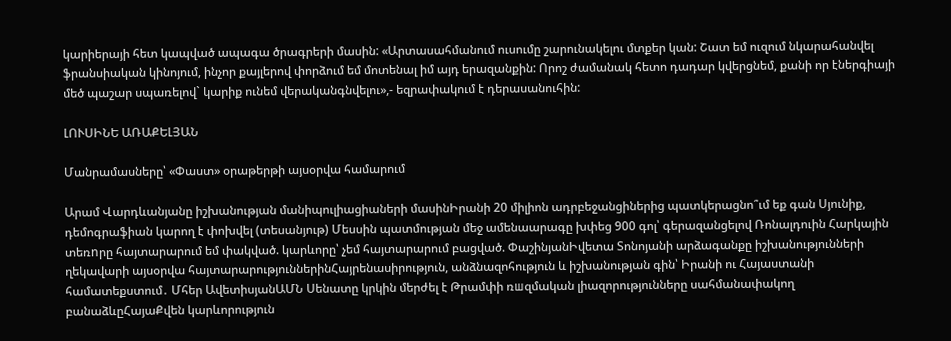կարիերայի հետ կապված ապագա ծրագրերի մասին: «Արտասահմանում ուսումը շարունակելու մտքեր կան: Շատ եմ ուզում նկարահանվել ֆրանսիական կինոյում, ինչոր քայլերով փորձում եմ մոտենալ իմ այդ երազանքին: Որոշ ժամանակ հետո դադար կվերցնեմ, քանի որ էներգիայի մեծ պաշար սպառելով` կարիք ունեմ վերականգնվելու»,- եզրափակում է դերասանուհին:

ԼՈՒՍԻՆԵ ԱՌԱՔԵԼՅԱՆ

Մանրամասները՝ «Փաստ» օրաթերթի այսօրվա համարում

Արամ Վարդևանյանը իշխանության մանիպուլիացիաների մասինԻրանի 20 միլիոն ադրբեջանցիներից պատկերացնո՞ւմ եք գան Սյունիք, դեմոգրաֆիան կարող է փոխվել (տեսանյութ) Մեսսին պատմության մեջ ամենաարագը խփեց 900 գոլ՝ գերազանցելով Ռոնալդուին Հարկային տեռnրը հայտարարում եմ փակված. կարևորը՝ չեմ հայտարարում բացված. ՓաշինյանԻվետա Տոնոյանի արձագանքը իշխանությունների ղեկավարի այսօրվա հայտարարություններինՀայրենասիրություն, անձնազոհություն և իշխանության գին՝ Իրանի ու Հայաստանի համատեքստում․ Մհեր ԱվետիսյանԱՄՆ Սենատը կրկին մերժել է Թրամփի ռшզմական լիազորությունները սահմանափակող բանաձևըՀայաՔվեն կարևորություն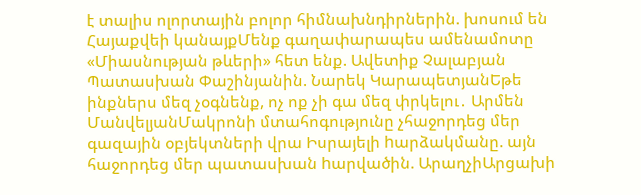է տալիս ոլորտային բոլոր հիմնախնդիրներին. խոսում են Հայաքվեի կանայքՄենք գաղափարապես ամենամոտը «Միասնության թևերի» հետ ենք. Ավետիք Չալաբյան Պատասխան Փաշինյանին. Նարեկ ԿարապետյանԵթե ինքներս մեզ չօգնենք, ոչ ոք չի գա մեզ փրկելու․ Արմեն ՄանվելյանՄակրոնի մտահոգությունը չհաջորդեց մեր գազային օբյեկտների վրա Իսրայելի hարձակմանը. այն հաջորդեց մեր պատասխան hարվածին. ԱրաղչիԱրցախի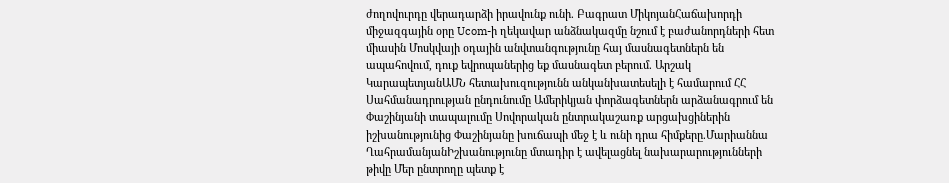ժողովուրդը վերադարձի իրավունք ունի. Բագրատ ՄիկոյանՀաճախորդի միջազգային օրը Ucom-ի ղեկավար անձնակազմը նշում է բաժանորդների հետ միասին Մոսկվայի օդային անվտանգությունը հայ մասնագետներն են ապահովում, դուք եվրոպաներից եք մասնագետ բերում. Արշակ ԿարապետյանԱՄՆ հետախուզությունն անկանխատեսելի է համարում ՀՀ Սահմանադրության ընդունումը Ամերիկյան փորձագետներն արձանագրում են Փաշինյանի տապալումը Սովորական ընտրակաշառք արցախցիներին իշխանությունից Փաշինյանը խուճապի մեջ է և ունի դրա հիմքերը.Մարիաննա ՂահրամանյանԻշխանությունը մտադիր է ավելացնել նախարարությունների թիվը Մեր ընտրողը պետք է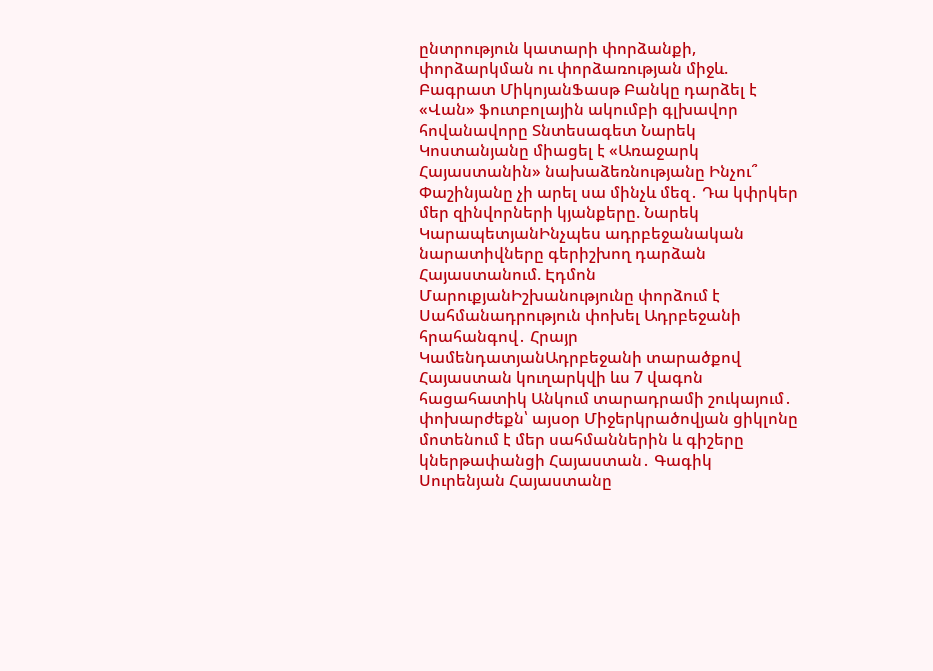ընտրություն կատարի փորձանքի, փորձարկման ու փորձառության միջև. Բագրատ ՄիկոյանՖասթ Բանկը դարձել է «Վան» ֆուտբոլային ակումբի գլխավոր հովանավորը Տնտեսագետ Նարեկ Կոստանյանը միացել է «Առաջարկ Հայաստանին» նախաձեռնությանը Ինչու՞ Փաշինյանը չի արել սա մինչև մեզ․ Դա կփրկեր մեր զինվորների կյանքերը. Նարեկ ԿարապետյանԻնչպես ադրբեջանական նարատիվները գերիշխող դարձան Հայաստանում. Էդմոն ՄարուքյանԻշխանությունը փորձում է Սահմանադրություն փոխել Ադրբեջանի հրահանգով․ Հրայր ԿամենդատյանԱդրբեջանի տարածքով Հայաստան կուղարկվի ևս 7 վագոն հացահատիկ Անկում տարադրամի շուկայում․ փոխարժեքն՝ այսօր Միջերկրածովյան ցիկլոնը մոտենում է մեր սահմաններին և գիշերը կներթափանցի Հայաստան․ Գագիկ Սուրենյան Հայաստանը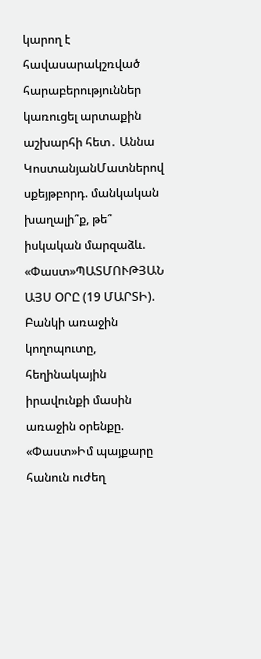կարող է հավասարակշռված հարաբերություններ կառուցել արտաքին աշխարհի հետ․ Աննա ԿոստանյանՄատներով սքեյթբորդ. մանկական խաղալի՞ք, թե՞ իսկական մարզաձև. «Փաստ»ՊԱՏՄՈՒԹՅԱՆ ԱՅՍ ՕՐԸ (19 ՄԱՐՏԻ). Բանկի առաջին կողոպուտը, հեղինակային իրավունքի մասին առաջին օրենքը. «Փաստ»Իմ պայքարը հանուն ուժեղ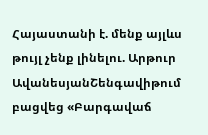Հայաստանի է. մենք այլևս թույլ չենք լինելու. Արթուր ԱվանեսյանՇենգավիթում բացվեց «Բարգավաճ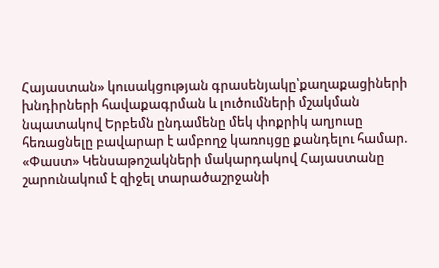Հայաստան» կուսակցության գրասենյակը՝քաղաքացիների խնդիրների հավաքագրման և լուծումների մշակման նպատակով Երբեմն ընդամենը մեկ փոքրիկ աղյուսը հեռացնելը բավարար է ամբողջ կառույցը քանդելու համար. «Փաստ» Կենսաթոշակների մակարդակով Հայաստանը շարունակում է զիջել տարածաշրջանի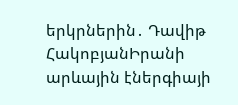երկրներին․ Դավիթ ՀակոբյանԻրանի արևային էներգիայի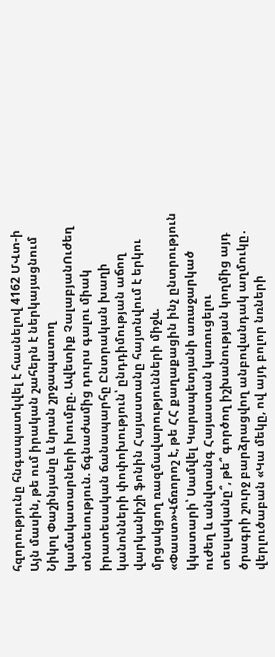հզորությունը հնգապատկվել է հասնելով 4162 ՄՎտ-ի Այն մասին, թե ում իրական շահերն է ներկայացնում Նիկոլ Փաշինյանը և նրան շրջապատող կամակատարների խումբը. Ավետիք ՉալաբյանՈւժեղ տնտեսություն. ճգնաժամից դուրս գալու միակ իրատեսական ճանապարհը Ընտրական խաղի կանոնների փոփոխություն՝ ընդդիմության աճող վարկանիշի ֆոնին Հայաստանը հայտնվում է երկու մրցակցող ռազմավարությունների միջև. «Փաստ»Վճռորոշ է, թե ՀՀ քաղաքացին ինչ ընտրություն կկատարի՝ Սամվել Կարապետյանի առաջարկած ուժեղ և անվտանգ Հայաստան կառուցելու տեսլականը՞, թե՞ գործող իշխանության կողմից այդ ծրագրի շուրջ բարձրացվող անբովանդակ աղմուկը․ վերլուծաբան «Կա մեկը, ով այդ բոլոր նռների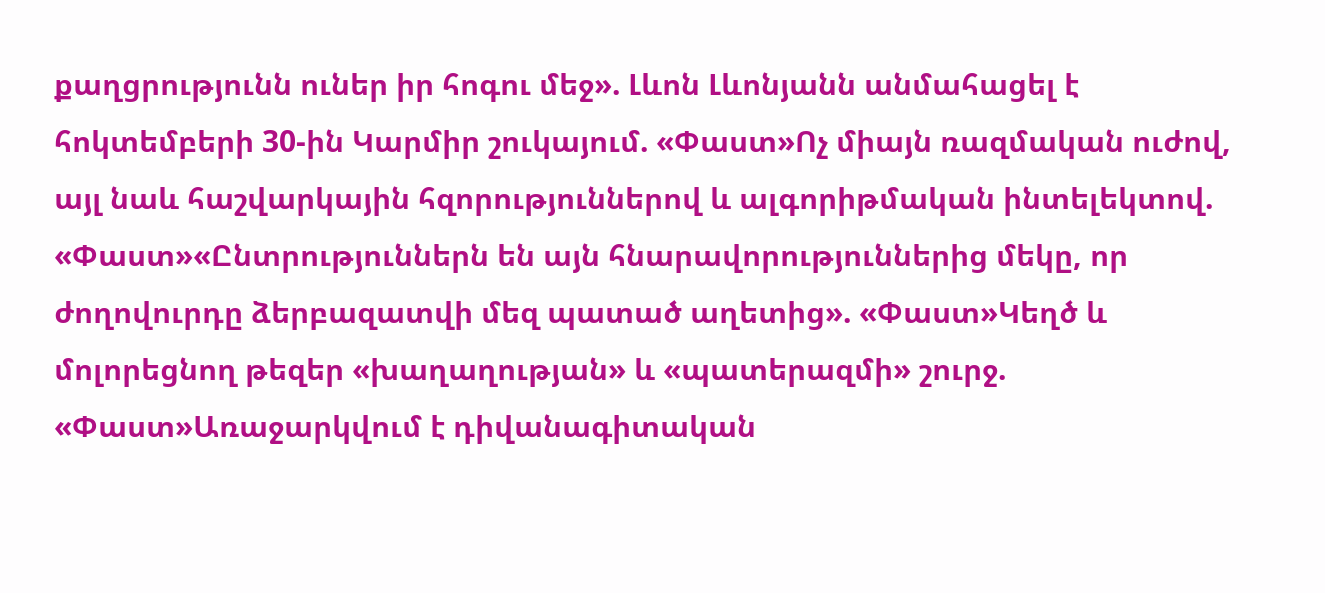քաղցրությունն ուներ իր հոգու մեջ». Լևոն Լևոնյանն անմահացել է հոկտեմբերի 30-ին Կարմիր շուկայում. «Փաստ»Ոչ միայն ռազմական ուժով, այլ նաև հաշվարկային հզորություններով և ալգորիթմական ինտելեկտով. «Փաստ»«Ընտրություններն են այն հնարավորություններից մեկը, որ ժողովուրդը ձերբազատվի մեզ պատած աղետից». «Փաստ»Կեղծ և մոլորեցնող թեզեր «խաղաղության» և «պատերազմի» շուրջ. «Փաստ»Առաջարկվում է դիվանագիտական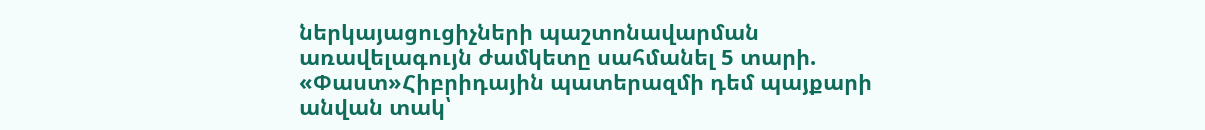ներկայացուցիչների պաշտոնավարման առավելագույն ժամկետը սահմանել 5 տարի. «Փաստ»Հիբրիդային պատերազմի դեմ պայքարի անվան տակ՝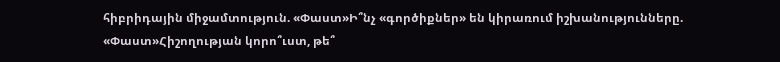հիբրիդային միջամտություն. «Փաստ»Ի՞նչ «գործիքներ» են կիրառում իշխանությունները. «Փաստ»Հիշողության կորո՞ւստ, թե՞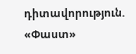դիտավորություն. «Փաստ»